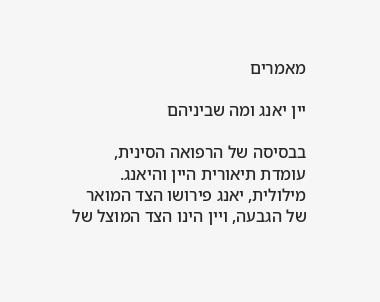מאמרים

יין יאנג ומה שביניהם

בבסיסה של הרפואה הסינית, עומדת תיאורית היין והיאנג. מילולית, יאנג פירושו הצד המואר של הגבעה, ויין הינו הצד המוצל של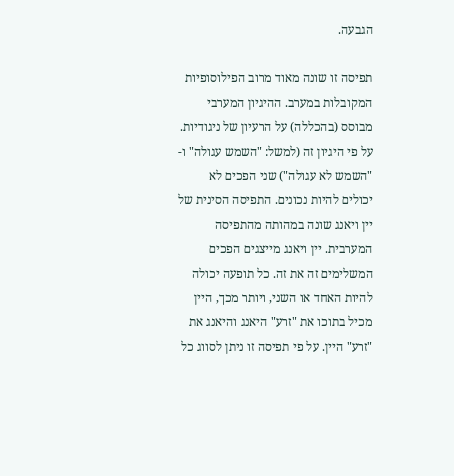הגבעה.

תפיסה זו שונה מאוד מרוב הפילוסופיות המקובלות במערב. ההיגיון המערבי מבוסס (בהכללה) על הרעיון של ניגודיות. על פי היגיון זה (למשל: "השמש עגולה" ו- "השמש לא עגולה") שני הפכים לא יכולים להיות נכונים. התפיסה הסינית של יין ויאנג שונה במהותה מהתפיסה המערבית. יין ויאנג מייצגים הפכים המשלימים זה את זה. כל תופעה יכולה להיות האחד או השני, ויותר מכך, היין מכיל בתוכו את "זרע" היאנג והיאנג את "זרע" היין. על פי תפיסה זו ניתן לסווג כל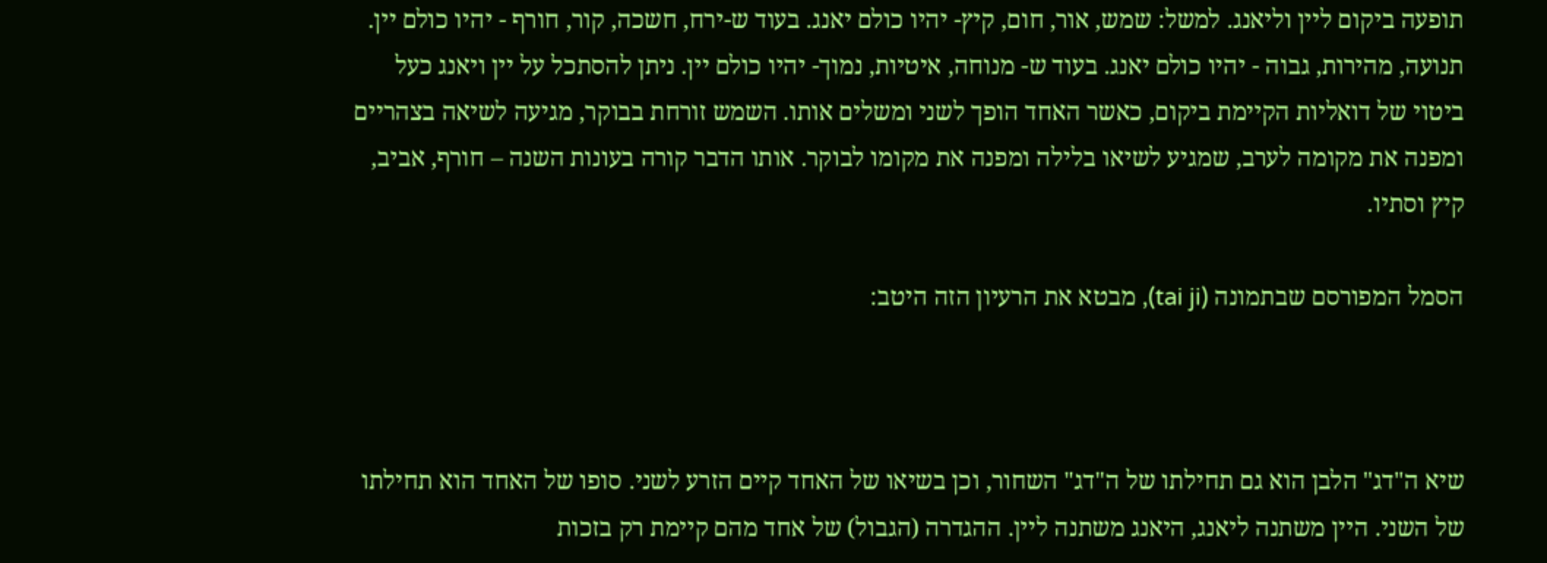תופעה ביקום ליין וליאנג. למשל: שמש, אור, חום, קיץ- יהיו כולם יאנג. בעוד ש-ירח, חשכה, קור, חורף - יהיו כולם יין. תנועה, מהירות, גבוה - יהיו כולם יאנג. בעוד ש- מנוחה, איטיות, נמוך- יהיו כולם יין. ניתן להסתכל על יין ויאנג כעל ביטוי של דואליות הקיימת ביקום, כאשר האחד הופך לשני ומשלים אותו. השמש זורחת בבוקר, מגיעה לשיאה בצהריים ומפנה את מקומה לערב, שמגיע לשיאו בלילה ומפנה את מקומו לבוקר. אותו הדבר קורה בעונות השנה – חורף, אביב, קיץ וסתיו.

הסמל המפורסם שבתמונה (tai ji), מבטא את הרעיון הזה היטב:



שיא ה"דג" הלבן הוא גם תחילתו של ה"דג" השחור, וכן בשיאו של האחד קיים הזרע לשני. סופו של האחד הוא תחילתו של השני. היין משתנה ליאנג, היאנג משתנה ליין. ההגדרה (הגבול) של אחד מהם קיימת רק בזכות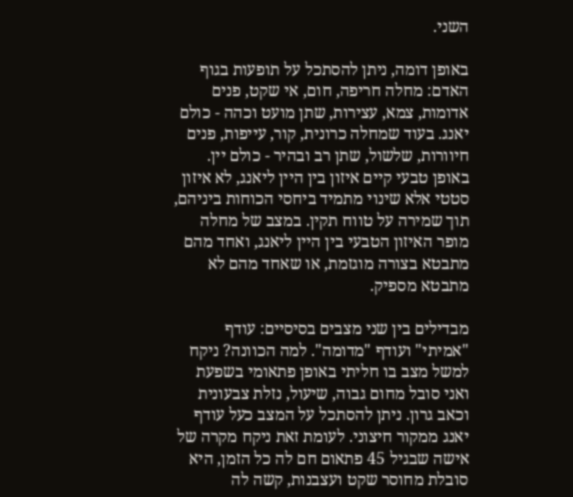השני.

באופן דומה, ניתן להסתכל על תופעות בגוף האדם: מחלה חריפה, חום, אי שקט, פנים אדומות, צמא, עצירות, שתן מועט וכהה - כולם יאנג. בעוד שמחלה כרונית, קור, עייפות, פנים חיוורות, שלשול, שתן רב ובהיר - כולם יין. באופן טבעי קיים איזון בין היין ליאנג, לא איזון סטטי אלא שינוי מתמיד ביחסי הכוחות ביניהם, תוך שמירה על טווח תקין. במצב של מחלה מופר האיזון הטבעי בין היין ליאנג, ואחד מהם מתבטא בצורה מוגזמת, או שאחד מהם לא מתבטא מספיק.

מבדילים בין שני מצבים בסיסיים: עודף "אמיתי" ועודף "מדומה". למה הכוונה? ניקח למשל מצב בו חליתי באופן פתאומי בשפעת ואני סובל מחום גבוה, שיעול, נזלת צבעונית וכאב גרון. ניתן להסתכל על המצב כעל עודף יאנג ממקור חיצוני. לעומת זאת ניקח מקרה של אישה שבגיל 45 פתאום חם לה כל הזמן, היא סובלת מחוסר שקט ועצבנות, קשה לה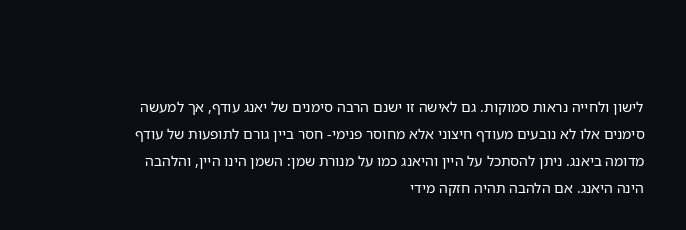לישון ולחייה נראות סמוקות. גם לאישה זו ישנם הרבה סימנים של יאנג עודף, אך למעשה סימנים אלו לא נובעים מעודף חיצוני אלא מחוסר פנימי- חסר ביין גורם לתופעות של עודף מדומה ביאנג. ניתן להסתכל על היין והיאנג כמו על מנורת שמן: השמן הינו היין, והלהבה הינה היאנג. אם הלהבה תהיה חזקה מידי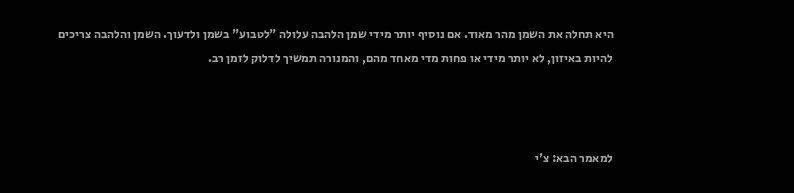היא תחלה את השמן מהר מאוד. אם נוסיף יותר מידי שמן הלהבה עלולה "לטבוע" בשמן ולדעוך. השמן והלהבה צריכים להיות באיזון, לא יותר מידי או פחות מדי מאחד מהם, והמנורה תמשיך לדלוק לזמן רב.



למאמר הבא: צ'י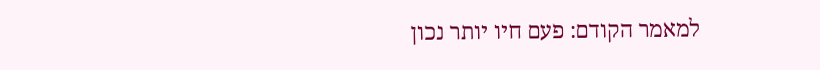למאמר הקודם: פעם חיו יותר נכון